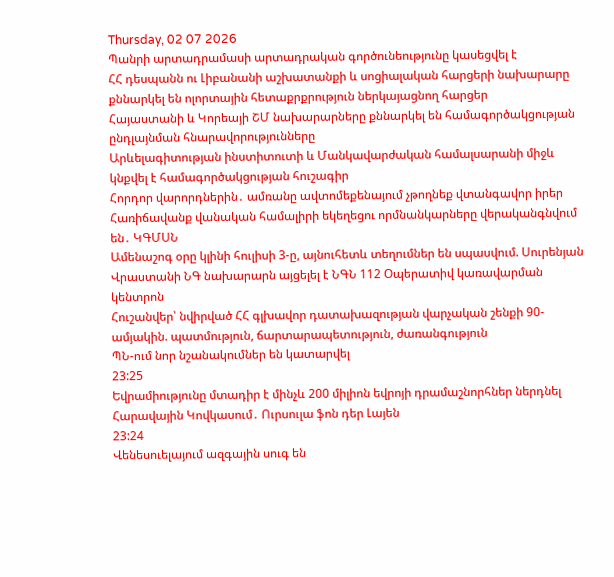Thursday, 02 07 2026
Պանրի արտադրամասի արտադրական գործունեությունը կասեցվել է
ՀՀ դեսպանն ու Լիբանանի աշխատանքի և սոցիալական հարցերի նախարարը քննարկել են ոլորտային հետաքրքրություն ներկայացնող հարցեր
Հայաստանի և Կորեայի ՇՄ նախարարները քննարկել են համագործակցության ընդլայնման հնարավորությունները
Արևելագիտության ինստիտուտի և Մանկավարժական համալսարանի միջև կնքվել է համագործակցության հուշագիր
Հորդոր վարորդներին․ ամռանը ավտոմեքենայում չթողնեք վտանգավոր իրեր
Հառիճավանք վանական համալիրի եկեղեցու որմնանկարները վերականգնվում են․ ԿԳՄՍՆ
Ամենաշոգ օրը կլինի հուլիսի 3-ը, այնուհետև տեղումներ են սպասվում. Սուրենյան
Վրաստանի ՆԳ նախարարն այցելել է ՆԳՆ 112 Օպերատիվ կառավարման կենտրոն
Հուշանվեր՝ նվիրված ՀՀ գլխավոր դատախազության վարչական շենքի 90-ամյակին. պատմություն, ճարտարապետություն, ժառանգություն
ՊՆ-ում նոր նշանակումներ են կատարվել
23:25
Եվրամիությունը մտադիր է մինչև 200 միլիոն եվրոյի դրամաշնորհներ ներդնել Հարավային Կովկասում․ Ուրսուլա ֆոն դեր Լայեն
23:24
Վենեսուելայում ազգային սուգ են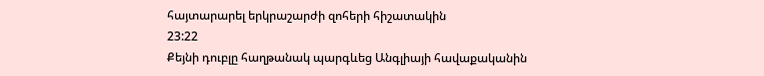հայտարարել երկրաշարժի զոհերի հիշատակին
23:22
Քեյնի դուբլը հաղթանակ պարգևեց Անգլիայի հավաքականին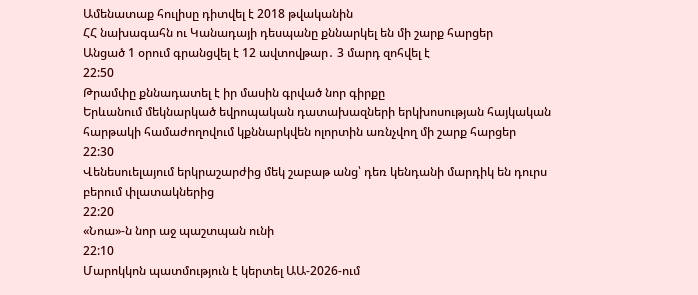Ամենատաք հուլիսը դիտվել է 2018 թվականին
ՀՀ նախագահն ու Կանադայի դեսպանը քննարկել են մի շարք հարցեր
Անցած 1 օրում գրանցվել է 12 ավտովթար․ 3 մարդ զոհվել է
22:50
Թրամփը քննադատել է իր մասին գրված նոր գիրքը
Երևանում մեկնարկած եվրոպական դատախազների երկխոսության հայկական հարթակի համաժողովում կքննարկվեն ոլորտին առնչվող մի շարք հարցեր
22:30
Վենեսուելայում երկրաշարժից մեկ շաբաթ անց՝ դեռ կենդանի մարդիկ են դուրս բերում փլատակներից
22:20
«Նոա»-ն նոր աջ պաշտպան ունի
22:10
Մարոկկոն պատմություն է կերտել ԱԱ-2026-ում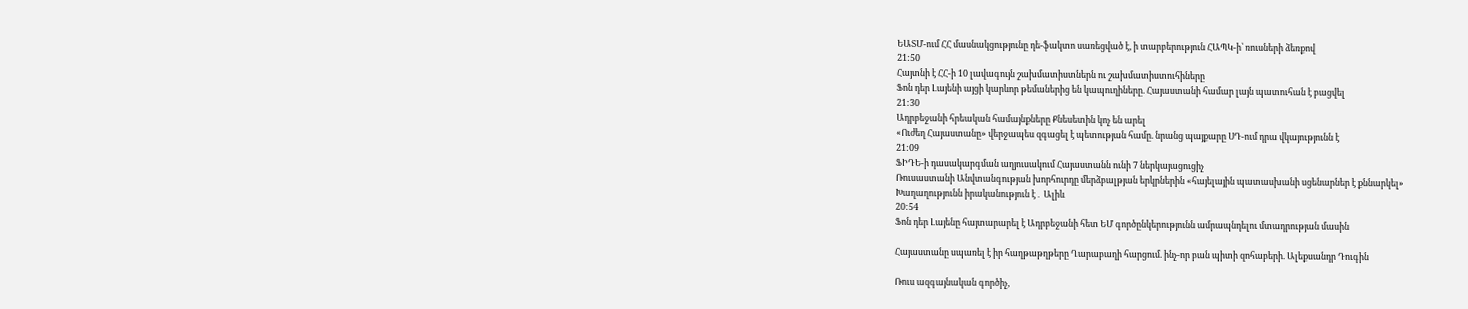ԵԱՏՄ-ում ՀՀ մասնակցությունը դե-ֆակտո սառեցված է, ի տարբերություն ՀԱՊԿ-ի՝ ռուսների ձեռքով
21:50
Հայտնի է ՀՀ-ի 10 լավագույն շախմատիստներն ու շախմատիստուհիները
Ֆոն դեր Լայենի այցի կարևոր թեմաներից են կապուղիները. Հայաստանի համար լայն պատուհան է բացվել
21:30
Ադրբեջանի հրեական համայնքները Քնեսետին կոչ են արել
«Ուժեղ Հայաստանը» վերջապես զգացել է պետության համը. նրանց պայքարը ՍԴ-ում դրա վկայությունն է
21:09
ՖԻԴԵ-ի դասակարգման աղյուսակում Հայաստանն ունի 7 ներկայացուցիչ
Ռուսաստանի Անվտանգության խորհուրդը մերձբալթյան երկրներին «հայելային պատասխանի սցենարներ է քննարկել»
Խաղաղությունն իրականություն է․ Ալիև
20:54
Ֆոն դեր Լայենը հայտարարել է Ադրբեջանի հետ ԵՄ գործընկերությունն ամրապնդելու մտադրության մասին

Հայաստանը սպառել է իր հաղթաթղթերը Ղարաբաղի հարցում. ինչ-որ բան պիտի զոհաբերի. Ալեքսանդր Դուգին

Ռուս ազգայնական գործիչ,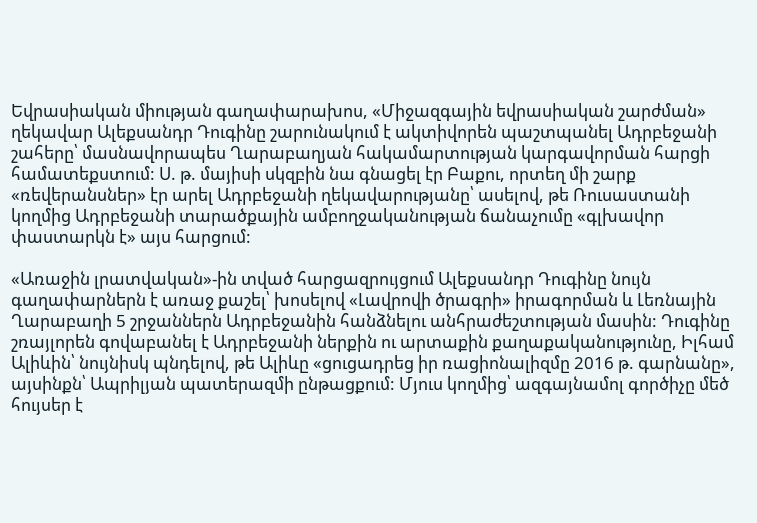Եվրասիական միության գաղափարախոս, «Միջազգային եվրասիական շարժման» ղեկավար Ալեքսանդր Դուգինը շարունակում է ակտիվորեն պաշտպանել Ադրբեջանի շահերը՝ մասնավորապես Ղարաբաղյան հակամարտության կարգավորման հարցի համատեքստում: Ս. թ. մայիսի սկզբին նա գնացել էր Բաքու, որտեղ մի շարք «ռեվերանսներ» էր արել Ադրբեջանի ղեկավարությանը՝ ասելով, թե Ռուսաստանի կողմից Ադրբեջանի տարածքային ամբողջականության ճանաչումը «գլխավոր փաստարկն է» այս հարցում:

«Առաջին լրատվական»-ին տված հարցազրույցում Ալեքսանդր Դուգինը նույն գաղափարներն է առաջ քաշել՝ խոսելով «Լավրովի ծրագրի» իրագորման և Լեռնային Ղարաբաղի 5 շրջաններն Ադրբեջանին հանձնելու անհրաժեշտության մասին: Դուգինը շռայլորեն գովաբանել է Ադրբեջանի ներքին ու արտաքին քաղաքականությունը, Իլհամ Ալիևին՝ նույնիսկ պնդելով, թե Ալիևը «ցուցադրեց իր ռացիոնալիզմը 2016 թ. գարնանը», այսինքն՝ Ապրիլյան պատերազմի ընթացքում: Մյուս կողմից՝ ազգայնամոլ գործիչը մեծ հույսեր է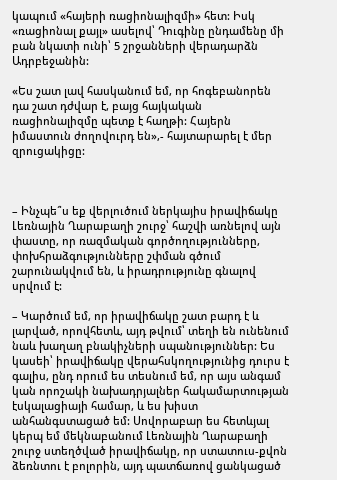կապում «հայերի ռացիոնալիզմի» հետ: Իսկ «ռացիոնալ քայլ» ասելով՝ Դուգինը ընդամենը մի բան նկատի ունի՝ 5 շրջանների վերադարձն Ադրբեջանին:

«Ես շատ լավ հասկանում եմ, որ հոգեբանորեն դա շատ դժվար է, բայց հայկական ռացիոնալիզմը պետք է հաղթի: Հայերն իմաստուն ժողովուրդ են»,- հայտարարել է մեր զրուցակիցը:



– Ինչպե՞ս եք վերլուծում ներկայիս իրավիճակը Լեռնային Ղարաբաղի շուրջ՝ հաշվի առնելով այն փաստը, որ ռազմական գործողությունները, փոխհրաձգությունները շփման գծում շարունակվում են, և իրադրությունը գնալով սրվում է:

– Կարծում եմ, որ իրավիճակը շատ բարդ է և լարված, որովհետև, այդ թվում՝ տեղի են ունենում նաև խաղաղ բնակիչների սպանություններ: Ես կասեի՝ իրավիճակը վերահսկողությունից դուրս է գալիս, ընդ որում ես տեսնում եմ, որ այս անգամ կան որոշակի նախադրյալներ հակամարտության էսկալացիայի համար, և ես խիստ անհանգստացած եմ: Սովորաբար ես հետևյալ կերպ եմ մեկնաբանում Լեռնային Ղարաբաղի շուրջ ստեղծված իրավիճակը, որ ստատուս-քվոն ձեռնտու է բոլորին, այդ պատճառով ցանկացած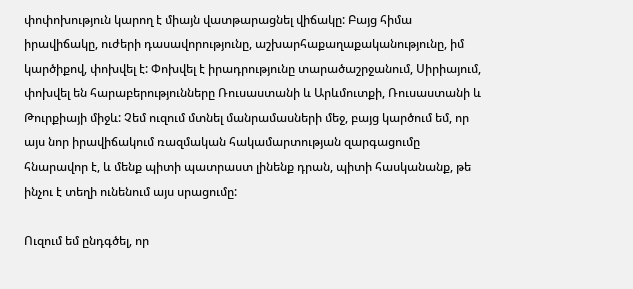փոփոխություն կարող է միայն վատթարացնել վիճակը: Բայց հիմա իրավիճակը, ուժերի դասավորությունը, աշխարհաքաղաքականությունը, իմ կարծիքով, փոխվել է: Փոխվել է իրադրությունը տարածաշրջանում, Սիրիայում, փոխվել են հարաբերությունները Ռուսաստանի և Արևմուտքի, Ռուսաստանի և Թուրքիայի միջև: Չեմ ուզում մտնել մանրամասների մեջ, բայց կարծում եմ, որ այս նոր իրավիճակում ռազմական հակամարտության զարգացումը հնարավոր է, և մենք պիտի պատրաստ լինենք դրան, պիտի հասկանանք, թե ինչու է տեղի ունենում այս սրացումը:

Ուզում եմ ընդգծել, որ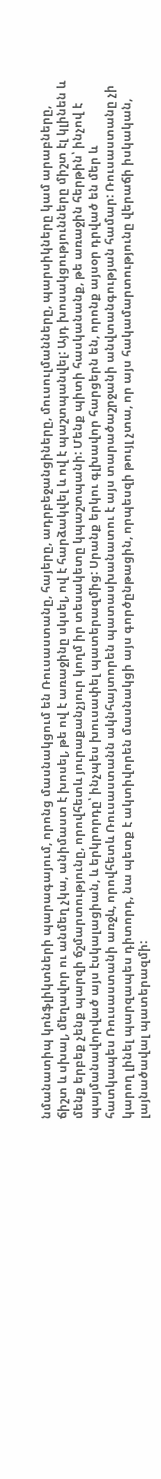նմանատիպ կոնֆլիկտների պարագայում, որոնց մասնակցում են Ռուսաստանը, հայերը, ադրբեջանցիները, մուսուլմանները, պարսիկները կամ արաբները, ճիշտ և սխալ, մեղավոր ու անմեղ չկա, անիմաստ է խոսել, թե ով է առաջինը սկսել, ով է հարձակվել և ով է պաշտպանվել: Այդ խոսակցությունները միշտ էլ կլինեն և մենք երբեք չենք պարզի ճշմարտությունը, որովհետև յուրաքանչյուր կողմ իր տեսակետը կպաշտպանի: Մենք պիտի հասկանանք, թե առաջին հերթին՝ ինչով է պայմանավորված այս էսկալացիան, և երկրորդը՝ ինչպես խուսափել պատերազմից: Սրանք երկու գլխավոր հարցերն են, որոնք այսօր դրված են մեր և հատկապես Ռուսաստանի առջև, որովհետև Ռուսաստանն ակնհայտորեն պատասխանատու է այս տարածաշրջանի անվտանգության համար: Ռուսաստանը չի կարող լինել պարզապես դիտորդ, նա պետք է ակտիվորեն մասնակցի այս գործընթացին, որպեսզի թույլ չտա, որ այս հակամարտությունը վերաճի իսկական, լայնածավալ պատերազմի: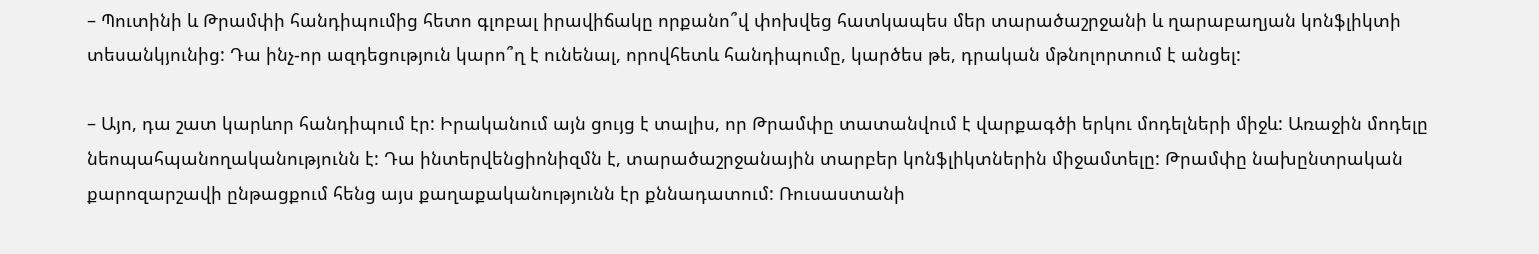– Պուտինի և Թրամփի հանդիպումից հետո գլոբալ իրավիճակը որքանո՞վ փոխվեց հատկապես մեր տարածաշրջանի և ղարաբաղյան կոնֆլիկտի տեսանկյունից: Դա ինչ-որ ազդեցություն կարո՞ղ է ունենալ, որովհետև հանդիպումը, կարծես թե, դրական մթնոլորտում է անցել:

– Այո, դա շատ կարևոր հանդիպում էր: Իրականում այն ցույց է տալիս, որ Թրամփը տատանվում է վարքագծի երկու մոդելների միջև: Առաջին մոդելը նեոպահպանողականությունն է: Դա ինտերվենցիոնիզմն է, տարածաշրջանային տարբեր կոնֆլիկտներին միջամտելը: Թրամփը նախընտրական քարոզարշավի ընթացքում հենց այս քաղաքականությունն էր քննադատում: Ռուսաստանի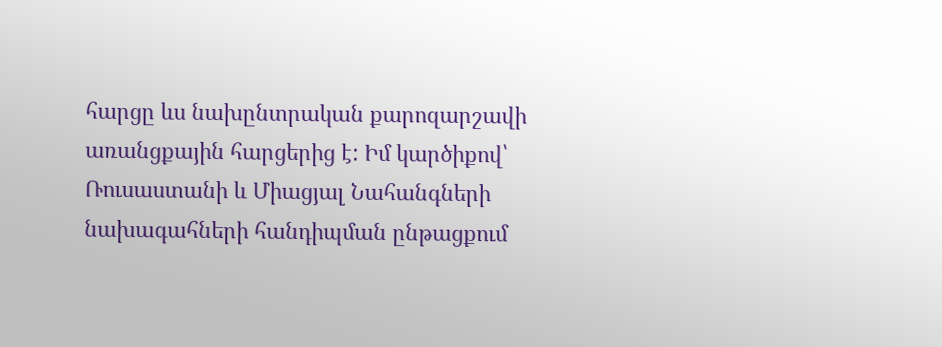հարցը ևս նախընտրական քարոզարշավի առանցքային հարցերից է: Իմ կարծիքով՝ Ռուսաստանի և Միացյալ Նահանգների նախագահների հանդիպման ընթացքում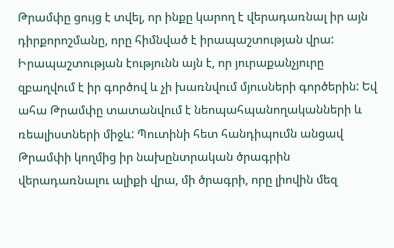Թրամփը ցույց է տվել, որ ինքը կարող է վերադառնալ իր այն դիրքորոշմանը, որը հիմնված է իրապաշտության վրա: Իրապաշտության էությունն այն է, որ յուրաքանչյուրը զբաղվում է իր գործով և չի խառնվում մյուսների գործերին: Եվ ահա Թրամփը տատանվում է նեոպահպանողականների և ռեալիստների միջև: Պուտինի հետ հանդիպումն անցավ Թրամփի կողմից իր նախընտրական ծրագրին վերադառնալու ալիքի վրա, մի ծրագրի, որը լիովին մեզ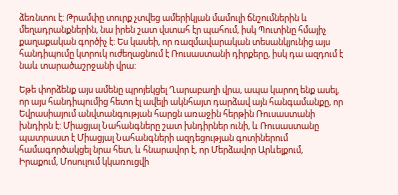ձեռնտու է: Թրամփը տուրք չտվեց ամերիկյան մամուլի ճնշումներին և մեղադրանքներին, նա իրեն շատ վստահ էր պահում, իսկ Պուտինը հմայիչ քաղաքական գործիչ է: Ես կասեի, որ ռազմավարական տեսանկյունից այս հանդիպումը կտրուկ ուժեղացնում է Ռուսաստանի դիրքերը, իսկ դա ազդում է նաև տարածաշրջանի վրա:

Եթե փորձենք այս ամենը պրոյեկցել Ղարաբաղի վրա, ապա կարող ենք ասել, որ այս հանդիպումից հետո էլ ավելի ակնհայտ դարձավ այն հանգամանքը, որ Եվրասիայում անվտանգության հարցն առաջին հերթին Ռուսաստանի խնդիրն է: Միացյալ Նահանգները շատ խնդիրներ ունի, և Ռուսաստանը պատրաստ է Միացյալ Նահանգների ազդեցության գոտիներում համագործակցել նրա հետ, և հնարավոր է, որ Մերձավոր Արևելքում, Իրաքում, Մոսուլում կկառուցվի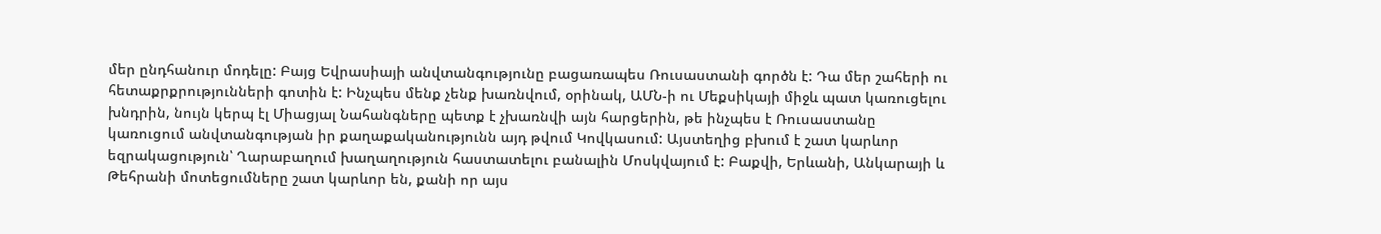մեր ընդհանուր մոդելը: Բայց Եվրասիայի անվտանգությունը բացառապես Ռուսաստանի գործն է: Դա մեր շահերի ու հետաքրքրությունների գոտին է: Ինչպես մենք չենք խառնվում, օրինակ, ԱՄՆ-ի ու Մեքսիկայի միջև պատ կառուցելու խնդրին, նույն կերպ էլ Միացյալ Նահանգները պետք է չխառնվի այն հարցերին, թե ինչպես է Ռուսաստանը կառուցում անվտանգության իր քաղաքականությունն այդ թվում Կովկասում: Այստեղից բխում է շատ կարևոր եզրակացություն՝ Ղարաբաղում խաղաղություն հաստատելու բանալին Մոսկվայում է: Բաքվի, Երևանի, Անկարայի և Թեհրանի մոտեցումները շատ կարևոր են, քանի որ այս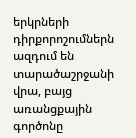երկրների դիրքորոշումներն ազդում են տարածաշրջանի վրա, բայց առանցքային գործոնը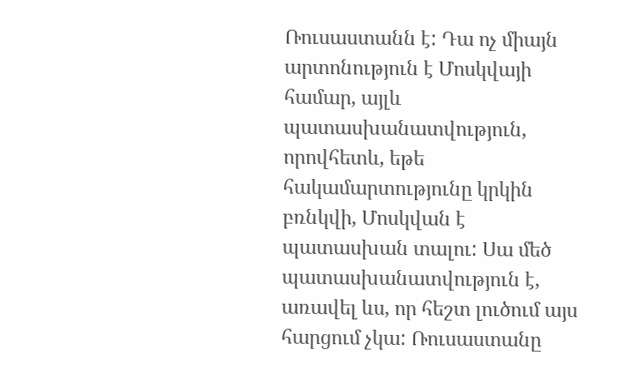Ռուսաստանն է: Դա ոչ միայն արտոնություն է Մոսկվայի համար, այլև պատասխանատվություն, որովհետև, եթե հակամարտությունը կրկին բռնկվի, Մոսկվան է պատասխան տալու: Սա մեծ պատասխանատվություն է, առավել ևս, որ հեշտ լուծում այս հարցում չկա: Ռուսաստանը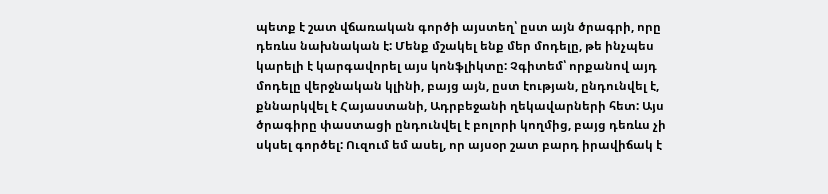պետք է շատ վճառական գործի այստեղ՝ ըստ այն ծրագրի, որը դեռևս նախնական է: Մենք մշակել ենք մեր մոդելը, թե ինչպես կարելի է կարգավորել այս կոնֆլիկտը: Չգիտեմ՝ որքանով այդ մոդելը վերջնական կլինի, բայց այն, ըստ էության, ընդունվել է, քննարկվել է Հայաստանի, Ադրբեջանի ղեկավարների հետ: Այս ծրագիրը փաստացի ընդունվել է բոլորի կողմից, բայց դեռևս չի սկսել գործել: Ուզում եմ ասել, որ այսօր շատ բարդ իրավիճակ է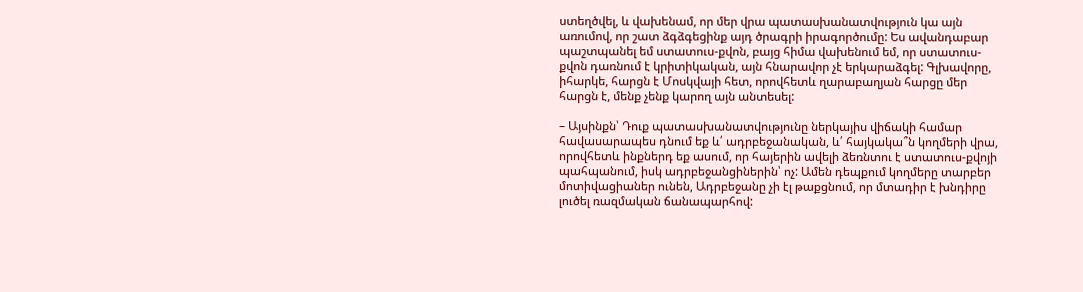ստեղծվել, և վախենամ, որ մեր վրա պատասխանատվություն կա այն առումով, որ շատ ձգձգեցինք այդ ծրագրի իրագործումը: Ես ավանդաբար պաշտպանել եմ ստատուս-քվոն, բայց հիմա վախենում եմ, որ ստատուս-քվոն դառնում է կրիտիկական, այն հնարավոր չէ երկարաձգել: Գլխավորը, իհարկե, հարցն է Մոսկվայի հետ, որովհետև ղարաբաղյան հարցը մեր հարցն է, մենք չենք կարող այն անտեսել:

– Այսինքն՝ Դուք պատասխանատվությունը ներկայիս վիճակի համար հավասարապես դնում եք և՛ ադրբեջանական, և՛ հայկակա՞ն կողմերի վրա, որովհետև ինքներդ եք ասում, որ հայերին ավելի ձեռնտու է ստատուս-քվոյի պահպանում, իսկ ադրբեջանցիներին՝ ոչ: Ամեն դեպքում կողմերը տարբեր մոտիվացիաներ ունեն, Ադրբեջանը չի էլ թաքցնում, որ մտադիր է խնդիրը լուծել ռազմական ճանապարհով: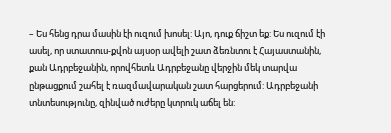– Ես հենց դրա մասին էի ուզում խոսել: Այո, դուք ճիշտ եք: Ես ուզում էի ասել, որ ստատուս-քվոն այսօր ավելի շատ ձեռնտու է Հայաստանին, քան Ադրբեջանին, որովհետև Ադրբեջանը վերջին մեկ տարվա ընթացքում շահել է ռազմավարական շատ հարցերում: Ադրբեջանի տնտեսությունը, զինված ուժերը կտրուկ աճել են: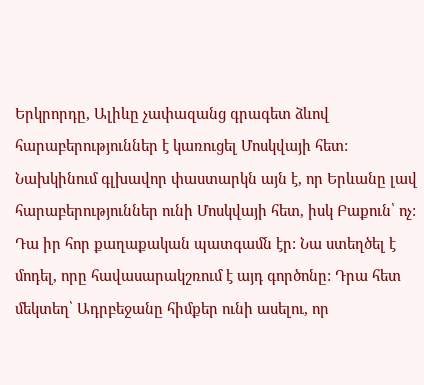Երկրորդը, Ալիևը չափազանց գրագետ ձևով հարաբերություններ է կառուցել Մոսկվայի հետ: Նախկինում գլխավոր փաստարկն այն է, որ Երևանը լավ հարաբերություններ ունի Մոսկվայի հետ, իսկ Բաքուն՝ ոչ: Դա իր հոր քաղաքական պատգամն էր: Նա ստեղծել է մոդել, որը հավասարակշռում է այդ գործոնը: Դրա հետ մեկտեղ՝ Ադրբեջանը հիմքեր ունի ասելու, որ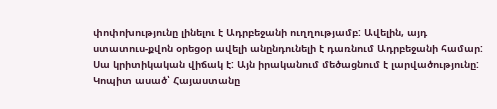փոփոխությունը լինելու է Ադրբեջանի ուղղությամբ: Ավելին, այդ ստատուս-քվոն օրեցօր ավելի անընդունելի է դառնում Ադրբեջանի համար: Սա կրիտիկական վիճակ է: Այն իրականում մեծացնում է լարվածությունը: Կոպիտ ասած՝ Հայաստանը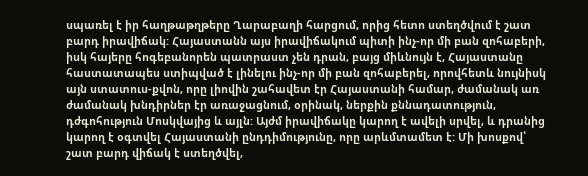սպառել է իր հաղթաթղթերը Ղարաբաղի հարցում, որից հետո ստեղծվում է շատ բարդ իրավիճակ: Հայաստանն այս իրավիճակում պիտի ինչ-որ մի բան զոհաբերի, իսկ հայերը հոգեբանորեն պատրաստ չեն դրան, բայց միևնույն է, Հայաստանը հաստատապես ստիպված է լինելու ինչ-որ մի բան զոհաբերել, որովհետև նույնիսկ այն ստատուս-քվոն, որը լիովին շահավետ էր Հայաստանի համար, ժամանակ առ ժամանակ խնդիրներ էր առաջացնում, օրինակ, ներքին քննադատություն, դժգոհություն Մոսկվայից և այլն: Այժմ իրավիճակը կարող է ավելի սրվել, և դրանից կարող է օգտվել Հայաստանի ընդդիմությունը, որը արևմտամետ է: Մի խոսքով՝ շատ բարդ վիճակ է ստեղծվել,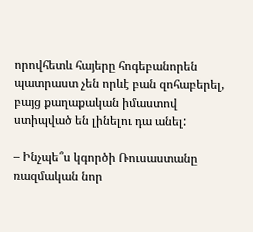որովհետև հայերը հոգեբանորեն պատրաստ չեն որևէ բան զոհաբերել, բայց քաղաքական իմաստով ստիպված են լինելու դա անել:

– Ինչպե՞ս կգործի Ռուսաստանը ռազմական նոր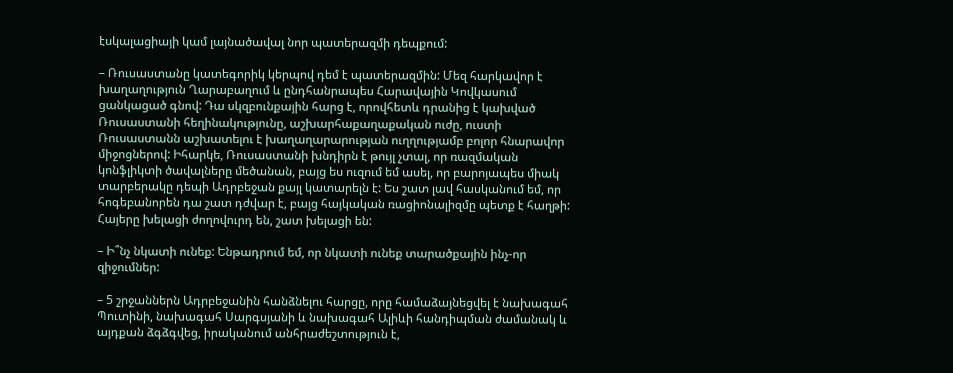էսկալացիայի կամ լայնածավալ նոր պատերազմի դեպքում:

– Ռուսաստանը կատեգորիկ կերպով դեմ է պատերազմին: Մեզ հարկավոր է խաղաղություն Ղարաբաղում և ընդհանրապես Հարավային Կովկասում ցանկացած գնով: Դա սկզբունքային հարց է, որովհետև դրանից է կախված Ռուսաստանի հեղինակությունը, աշխարհաքաղաքական ուժը, ուստի Ռուսաստանն աշխատելու է խաղաղարարության ուղղությամբ բոլոր հնարավոր միջոցներով: Իհարկե, Ռուսաստանի խնդիրն է թույլ չտալ, որ ռազմական կոնֆլիկտի ծավալները մեծանան, բայց ես ուզում եմ ասել, որ բարոյապես միակ տարբերակը դեպի Ադրբեջան քայլ կատարելն է: Ես շատ լավ հասկանում եմ, որ հոգեբանորեն դա շատ դժվար է, բայց հայկական ռացիոնալիզմը պետք է հաղթի: Հայերը խելացի ժողովուրդ են, շատ խելացի են:

– Ի՞նչ նկատի ունեք: Ենթադրում եմ, որ նկատի ունեք տարածքային ինչ-որ զիջումներ:

– 5 շրջաններն Ադրբեջանին հանձնելու հարցը, որը համաձայնեցվել է նախագահ Պուտինի, նախագահ Սարգսյանի և նախագահ Ալիևի հանդիպման ժամանակ և այդքան ձգձգվեց, իրականում անհրաժեշտություն է,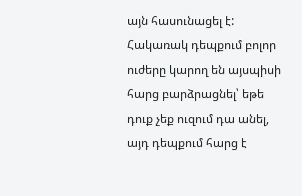այն հասունացել է: Հակառակ դեպքում բոլոր ուժերը կարող են այսպիսի հարց բարձրացնել՝ եթե դուք չեք ուզում դա անել, այդ դեպքում հարց է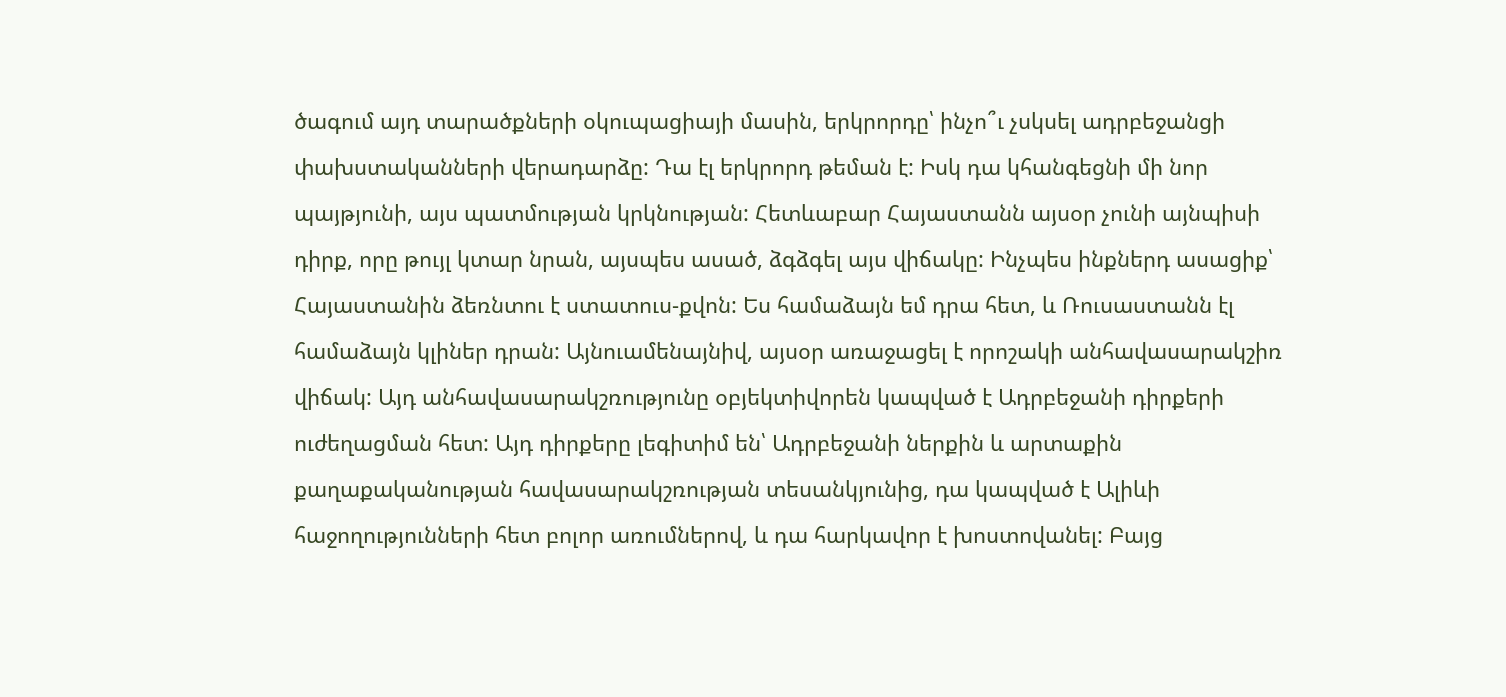ծագում այդ տարածքների օկուպացիայի մասին, երկրորդը՝ ինչո՞ւ չսկսել ադրբեջանցի փախստականների վերադարձը: Դա էլ երկրորդ թեման է: Իսկ դա կհանգեցնի մի նոր պայթյունի, այս պատմության կրկնության: Հետևաբար Հայաստանն այսօր չունի այնպիսի դիրք, որը թույլ կտար նրան, այսպես ասած, ձգձգել այս վիճակը: Ինչպես ինքներդ ասացիք՝ Հայաստանին ձեռնտու է ստատուս-քվոն: Ես համաձայն եմ դրա հետ, և Ռուսաստանն էլ համաձայն կլիներ դրան: Այնուամենայնիվ, այսօր առաջացել է որոշակի անհավասարակշիռ վիճակ: Այդ անհավասարակշռությունը օբյեկտիվորեն կապված է Ադրբեջանի դիրքերի ուժեղացման հետ: Այդ դիրքերը լեգիտիմ են՝ Ադրբեջանի ներքին և արտաքին քաղաքականության հավասարակշռության տեսանկյունից, դա կապված է Ալիևի հաջողությունների հետ բոլոր առումներով, և դա հարկավոր է խոստովանել: Բայց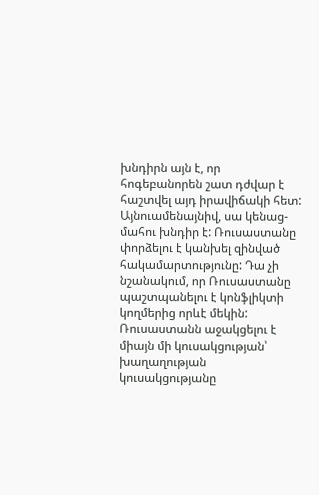խնդիրն այն է, որ հոգեբանորեն շատ դժվար է հաշտվել այդ իրավիճակի հետ: Այնուամենայնիվ, սա կենաց-մահու խնդիր է: Ռուսաստանը փորձելու է կանխել զինված հակամարտությունը: Դա չի նշանակում, որ Ռուսաստանը պաշտպանելու է կոնֆլիկտի կողմերից որևէ մեկին: Ռուսաստանն աջակցելու է միայն մի կուսակցության՝ խաղաղության կուսակցությանը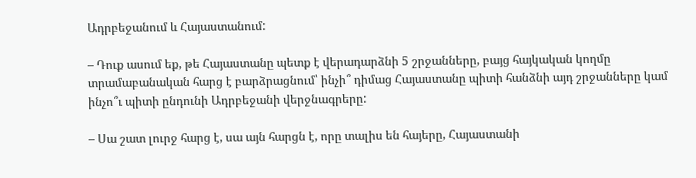Ադրբեջանում և Հայաստանում:

– Դուք ասում եք, թե Հայաստանը պետք է վերադարձնի 5 շրջանները, բայց հայկական կողմը տրամաբանական հարց է բարձրացնում՝ ինչի՞ դիմաց Հայաստանը պիտի հանձնի այդ շրջանները կամ ինչո՞ւ պիտի ընդունի Ադրբեջանի վերջնագրերը:

– Սա շատ լուրջ հարց է, սա այն հարցն է, որը տալիս են հայերը, Հայաստանի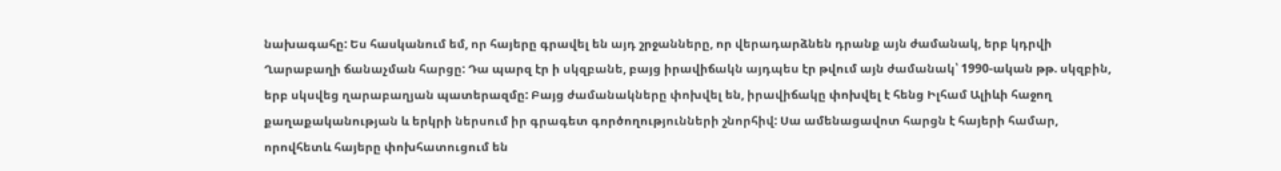նախագահը: Ես հասկանում եմ, որ հայերը գրավել են այդ շրջանները, որ վերադարձնեն դրանք այն ժամանակ, երբ կդրվի Ղարաբաղի ճանաչման հարցը: Դա պարզ էր ի սկզբանե, բայց իրավիճակն այդպես էր թվում այն ժամանակ՝ 1990-ական թթ. սկզբին, երբ սկսվեց ղարաբաղյան պատերազմը: Բայց ժամանակները փոխվել են, իրավիճակը փոխվել է հենց Իլհամ Ալիևի հաջող քաղաքականության և երկրի ներսում իր գրագետ գործողությունների շնորհիվ: Սա ամենացավոտ հարցն է հայերի համար, որովհետև հայերը փոխհատուցում են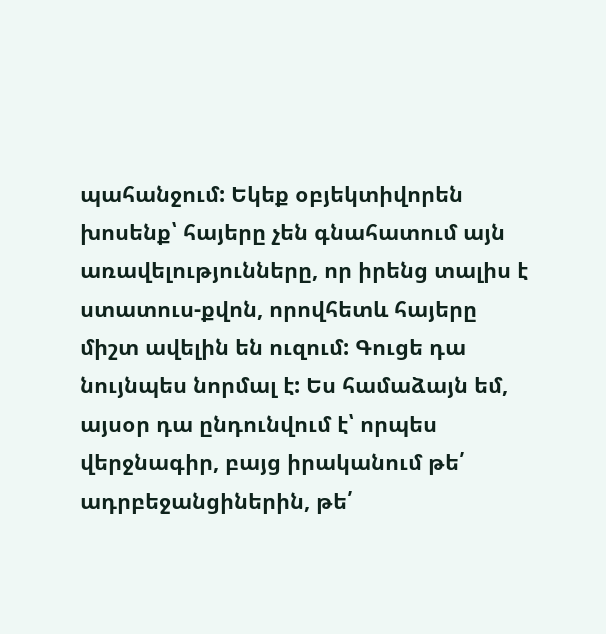պահանջում: Եկեք օբյեկտիվորեն խոսենք՝ հայերը չեն գնահատում այն առավելությունները, որ իրենց տալիս է ստատուս-քվոն, որովհետև հայերը միշտ ավելին են ուզում: Գուցե դա նույնպես նորմալ է: Ես համաձայն եմ, այսօր դա ընդունվում է՝ որպես վերջնագիր, բայց իրականում թե՛ ադրբեջանցիներին, թե՛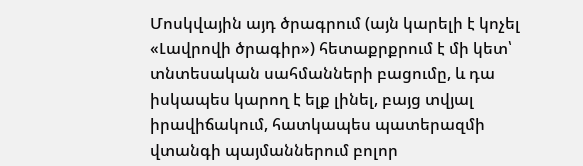Մոսկվային այդ ծրագրում (այն կարելի է կոչել «Լավրովի ծրագիր») հետաքրքրում է մի կետ՝ տնտեսական սահմանների բացումը, և դա իսկապես կարող է ելք լինել, բայց տվյալ իրավիճակում, հատկապես պատերազմի վտանգի պայմաններում բոլոր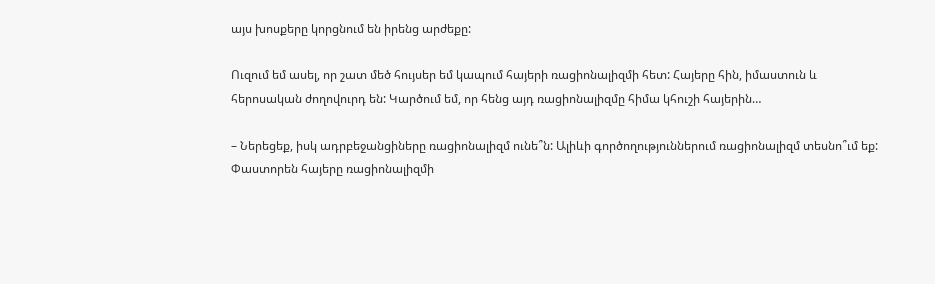այս խոսքերը կորցնում են իրենց արժեքը:

Ուզում եմ ասել, որ շատ մեծ հույսեր եմ կապում հայերի ռացիոնալիզմի հետ: Հայերը հին, իմաստուն և հերոսական ժողովուրդ են: Կարծում եմ, որ հենց այդ ռացիոնալիզմը հիմա կհուշի հայերին…

– Ներեցեք, իսկ ադրբեջանցիները ռացիոնալիզմ ունե՞ն: Ալիևի գործողություններում ռացիոնալիզմ տեսնո՞ւմ եք: Փաստորեն հայերը ռացիոնալիզմի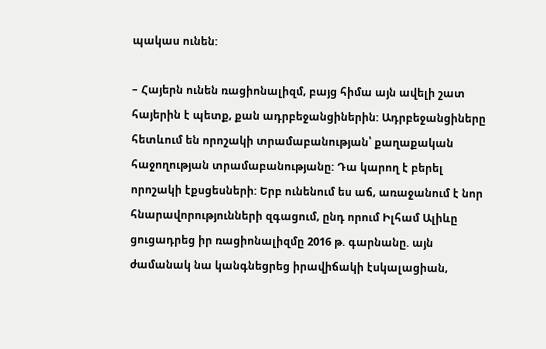պակաս ունեն:

– Հայերն ունեն ռացիոնալիզմ, բայց հիմա այն ավելի շատ հայերին է պետք, քան ադրբեջանցիներին: Ադրբեջանցիները հետևում են որոշակի տրամաբանության՝ քաղաքական հաջողության տրամաբանությանը: Դա կարող է բերել որոշակի էքսցեսների: Երբ ունենում ես աճ, առաջանում է նոր հնարավորությունների զգացում, ընդ որում Իլհամ Ալիևը ցուցադրեց իր ռացիոնալիզմը 2016 թ. գարնանը. այն ժամանակ նա կանգնեցրեց իրավիճակի էսկալացիան,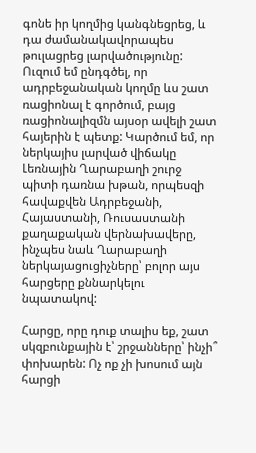գոնե իր կողմից կանգնեցրեց, և դա ժամանակավորապես թուլացրեց լարվածությունը: Ուզում եմ ընդգծել, որ ադրբեջանական կողմը ևս շատ ռացիոնալ է գործում, բայց ռացիոնալիզմն այսօր ավելի շատ հայերին է պետք: Կարծում եմ, որ ներկայիս լարված վիճակը Լեռնային Ղարաբաղի շուրջ պիտի դառնա խթան, որպեսզի հավաքվեն Ադրբեջանի, Հայաստանի, Ռուսաստանի քաղաքական վերնախավերը, ինչպես նաև Ղարաբաղի ներկայացուցիչները՝ բոլոր այս հարցերը քննարկելու նպատակով:

Հարցը, որը դուք տալիս եք, շատ սկզբունքային է՝ շրջանները՝ ինչի՞ փոխարեն: Ոչ ոք չի խոսում այն հարցի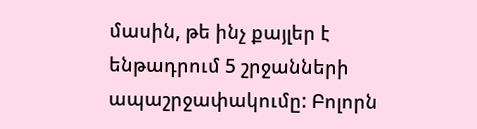մասին, թե ինչ քայլեր է ենթադրում 5 շրջանների ապաշրջափակումը: Բոլորն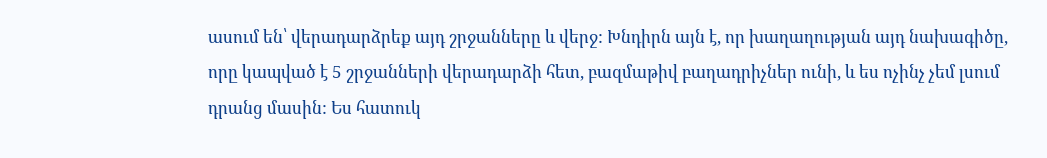ասում են՝ վերադարձրեք այդ շրջանները և վերջ: Խնդիրն այն է, որ խաղաղության այդ նախագիծը, որը կապված է 5 շրջանների վերադարձի հետ, բազմաթիվ բաղադրիչներ ունի, և ես ոչինչ չեմ լսում դրանց մասին: Ես հատուկ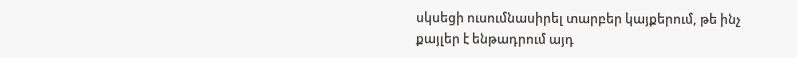սկսեցի ուսումնասիրել տարբեր կայքերում, թե ինչ քայլեր է ենթադրում այդ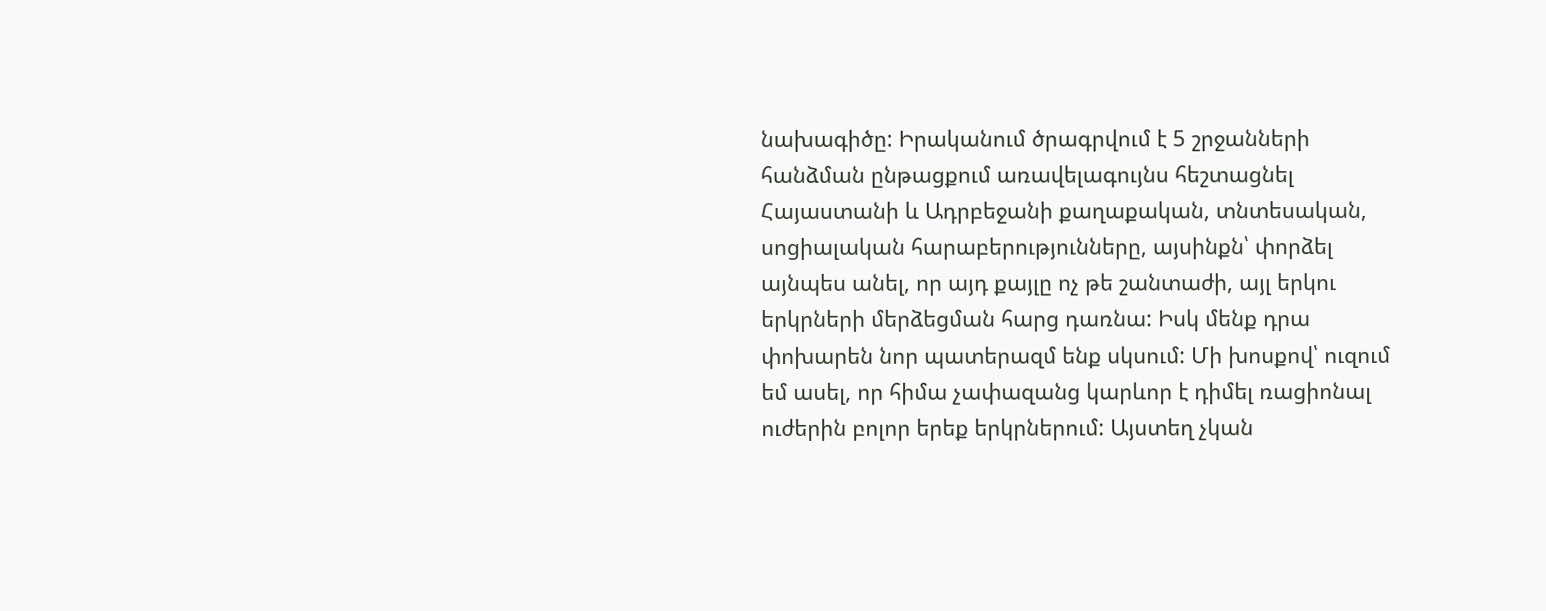նախագիծը: Իրականում ծրագրվում է 5 շրջանների հանձման ընթացքում առավելագույնս հեշտացնել Հայաստանի և Ադրբեջանի քաղաքական, տնտեսական, սոցիալական հարաբերությունները, այսինքն՝ փորձել այնպես անել, որ այդ քայլը ոչ թե շանտաժի, այլ երկու երկրների մերձեցման հարց դառնա: Իսկ մենք դրա փոխարեն նոր պատերազմ ենք սկսում: Մի խոսքով՝ ուզում եմ ասել, որ հիմա չափազանց կարևոր է դիմել ռացիոնալ ուժերին բոլոր երեք երկրներում: Այստեղ չկան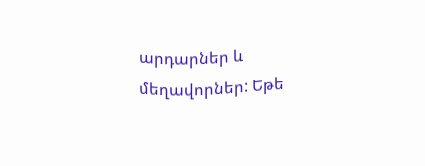արդարներ և մեղավորներ: Եթե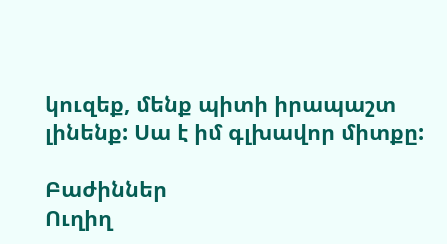կուզեք, մենք պիտի իրապաշտ լինենք: Սա է իմ գլխավոր միտքը:

Բաժիններ
Ուղիղ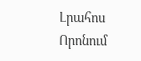Լրահոս
Որոնում